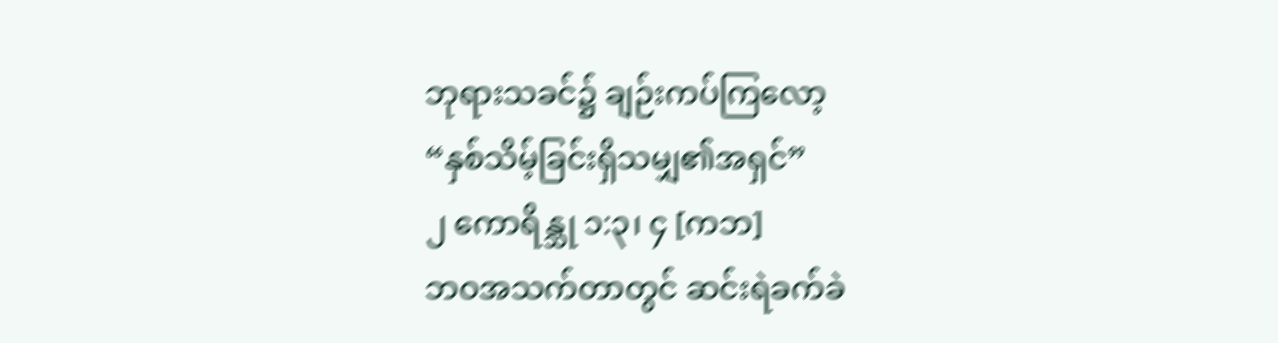ဘုရားသခင်၌ ချဉ်းကပ်ကြလော့
“နှစ်သိမ့်ခြင်းရှိသမျှ၏အရှင်”
၂ ကောရိန္သု ၁:၃၊ ၄ [ကဘ]
ဘဝအသက်တာတွင် ဆင်းရဲခက်ခဲ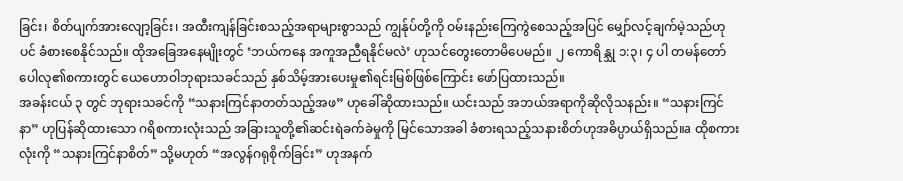ခြင်း၊ စိတ်ပျက်အားလျော့ခြင်း၊ အထီးကျန်ခြင်းစသည့်အရာများစွာသည် ကျွန်ုပ်တို့ကို ဝမ်းနည်းကြေကွဲစေသည့်အပြင် မျှော်လင့်ချက်မဲ့သည်ဟုပင် ခံစားစေနိုင်သည်။ ထိုအခြေအနေမျိုးတွင် ‘ဘယ်ကနေ အကူအညီရနိုင်မလဲ’ ဟုသင်တွေးတောမိပေမည်။ ၂ ကောရိန္သု ၁:၃၊ ၄ ပါ တမန်တော်ပေါလု၏စကားတွင် ယေဟောဝါဘုရားသခင်သည် နှစ်သိမ့်အားပေးမှု၏ရင်းမြစ်ဖြစ်ကြောင်း ဖော်ပြထားသည်။
အခန်းငယ် ၃ တွင် ဘုရားသခင်ကို “သနားကြင်နာတတ်သည့်အဖ” ဟုခေါ်ဆိုထားသည်။ ယင်းသည် အဘယ်အရာကိုဆိုလိုသနည်း။ “သနားကြင်နာ” ဟုပြန်ဆိုထားသော ဂရိစကားလုံးသည် အခြားသူတို့၏ဆင်းရဲခက်ခဲမှုကို မြင်သောအခါ ခံစားရသည့်သနားစိတ်ဟုအဓိပ္ပာယ်ရှိသည်။a ထိုစကားလုံးကို “သနားကြင်နာစိတ်” သို့မဟုတ် “အလွန်ဂရုစိုက်ခြင်း” ဟုအနက်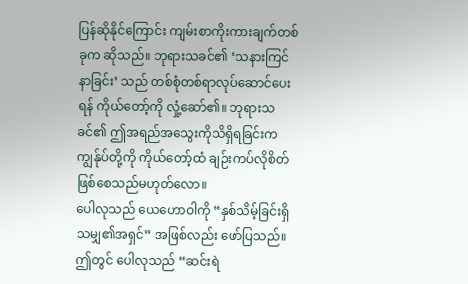ပြန်ဆိုနိုင်ကြောင်း ကျမ်းစာကိုးကားချက်တစ်ခုက ဆိုသည်။ ဘုရားသခင်၏ ‘သနားကြင်နာခြင်း’ သည် တစ်စုံတစ်ရာလုပ်ဆောင်ပေးရန် ကိုယ်တော့်ကို လှုံ့ဆော်၏။ ဘုရားသခင်၏ ဤအရည်အသွေးကိုသိရှိရခြင်းက ကျွန်ုပ်တို့ကို ကိုယ်တော့်ထံ ချဉ်းကပ်လိုစိတ် ဖြစ်စေသည်မဟုတ်လော။
ပေါလုသည် ယေဟောဝါကို “နှစ်သိမ့်ခြင်းရှိသမျှ၏အရှင်” အဖြစ်လည်း ဖော်ပြသည်။ ဤတွင် ပေါလုသည် “ဆင်းရဲ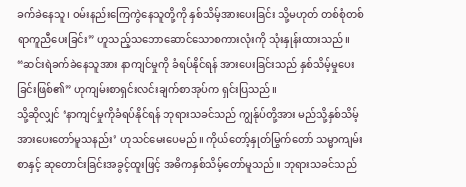ခက်ခဲနေသူ၊ ဝမ်းနည်းကြေကွဲနေသူတို့ကို နှစ်သိမ့်အားပေးခြင်း သို့မဟုတ် တစ်စုံတစ်ရာကူညီပေးခြင်း” ဟူသည့်သဘောဆောင်သောစကားလုံးကို သုံးနှုန်းထားသည်။ “ဆင်းရဲခက်ခဲနေသူအား နာကျင်မှုကို ခံရပ်နိုင်ရန် အားပေးခြင်းသည် နှစ်သိမ့်မှုပေးခြင်းဖြစ်၏” ဟုကျမ်းစာရှင်းလင်းချက်စာအုပ်က ရှင်းပြသည်။
သို့ဆိုလျှင် ‘နာကျင်မှုကိုခံရပ်နိုင်ရန် ဘုရားသခင်သည် ကျွန်ုပ်တို့အား မည်သို့နှစ်သိမ့်အားပေးတော်မူသနည်း’ ဟုသင်မေးပေမည်။ ကိုယ်တော့်နှုတ်မြွက်တော် သမ္မာကျမ်းစာနှင့် ဆုတောင်းခြင်းအခွင့်ထူးဖြင့် အဓိကနှစ်သိမ့်တော်မူသည်။ ဘုရားသခင်သည်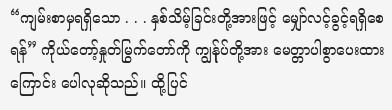“ကျမ်းစာမှရရှိသော . . . နှစ်သိမ့်ခြင်းတို့အားဖြင့် မျှော်လင့်ခွင့်ရရှိစေရန်” ကိုယ်တော့်နှုတ်မြွက်တော်ကို ကျွန်ုပ်တို့အား မေတ္တာပါစွာပေးထားကြောင်း ပေါလုဆိုသည်။ ထို့ပြင်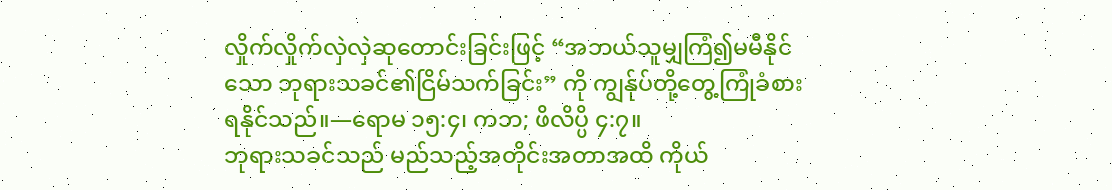လှိုက်လှိုက်လှဲလှဲဆုတောင်းခြင်းဖြင့် “အဘယ်သူမျှကြံ၍မမီနိုင်သော ဘုရားသခင်၏ငြိမ်သက်ခြင်း” ကို ကျွန်ုပ်တို့တွေ့ကြုံခံစားရနိုင်သည်။—ရောမ ၁၅:၄၊ ကဘ; ဖိလိပ္ပိ ၄:၇။
ဘုရားသခင်သည် မည်သည့်အတိုင်းအတာအထိ ကိုယ်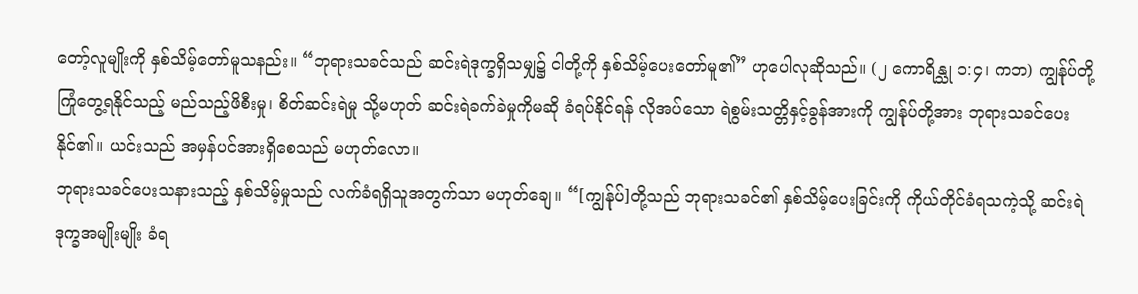တော့်လူမျိုးကို နှစ်သိမ့်တော်မူသနည်း။ “ဘုရားသခင်သည် ဆင်းရဲဒုက္ခရှိသမျှ၌ ငါတို့ကို နှစ်သိမ့်ပေးတော်မူ၏” ဟုပေါလုဆိုသည်။ (၂ ကောရိန္သု ၁:၄၊ ကဘ) ကျွန်ုပ်တို့ ကြုံတွေ့ရနိုင်သည့် မည်သည့်ဖိစီးမှု၊ စိတ်ဆင်းရဲမှု သို့မဟုတ် ဆင်းရဲခက်ခဲမှုကိုမဆို ခံရပ်နိုင်ရန် လိုအပ်သော ရဲစွမ်းသတ္တိနှင့်ခွန်အားကို ကျွန်ုပ်တို့အား ဘုရားသခင်ပေးနိုင်၏။ ယင်းသည် အမှန်ပင်အားရှိစေသည် မဟုတ်လော။
ဘုရားသခင်ပေးသနားသည့် နှစ်သိမ့်မှုသည် လက်ခံရရှိသူအတွက်သာ မဟုတ်ချေ။ “[ကျွန်ုပ်]တို့သည် ဘုရားသခင်၏ နှစ်သိမ့်ပေးခြင်းကို ကိုယ်တိုင်ခံရသကဲ့သို့ ဆင်းရဲဒုက္ခအမျိုးမျိုး ခံရ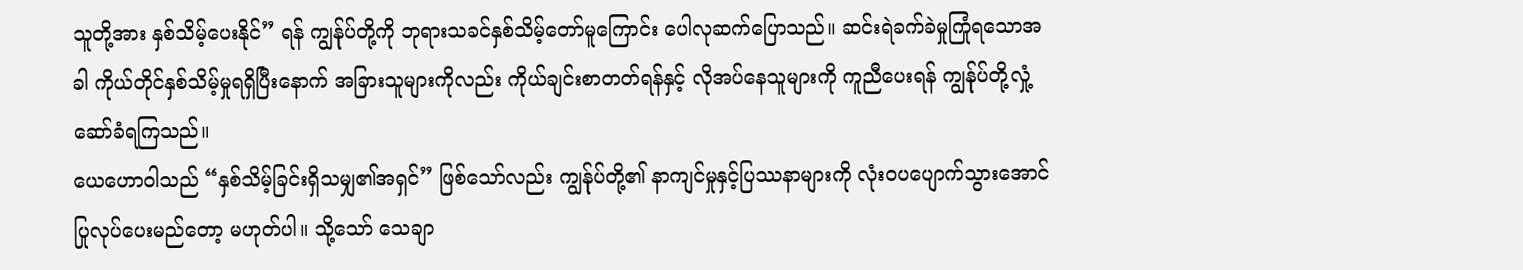သူတို့အား နှစ်သိမ့်ပေးနိုင်” ရန် ကျွန်ုပ်တို့ကို ဘုရားသခင်နှစ်သိမ့်တော်မူကြောင်း ပေါလုဆက်ပြောသည်။ ဆင်းရဲခက်ခဲမှုကြုံရသောအခါ ကိုယ်တိုင်နှစ်သိမ့်မှုရရှိပြီးနောက် အခြားသူများကိုလည်း ကိုယ်ချင်းစာတတ်ရန်နှင့် လိုအပ်နေသူများကို ကူညီပေးရန် ကျွန်ုပ်တို့လှုံ့ဆော်ခံရကြသည်။
ယေဟောဝါသည် “နှစ်သိမ့်ခြင်းရှိသမျှ၏အရှင်” ဖြစ်သော်လည်း ကျွန်ုပ်တို့၏ နာကျင်မှုနှင့်ပြဿနာများကို လုံးဝပပျောက်သွားအောင် ပြုလုပ်ပေးမည်တော့ မဟုတ်ပါ။ သို့သော် သေချာ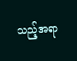သည့်အရာ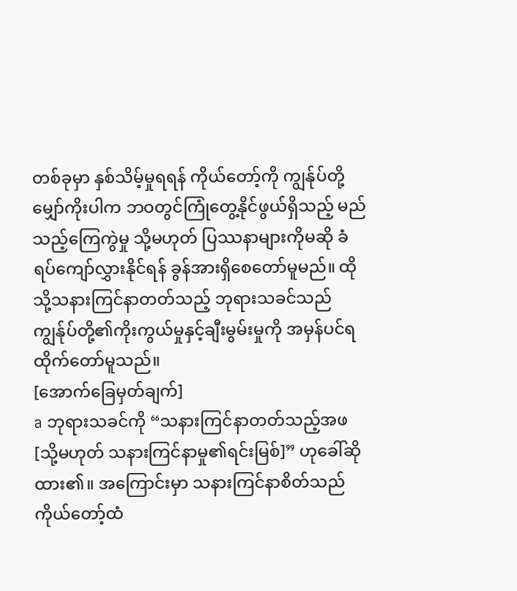တစ်ခုမှာ နှစ်သိမ့်မှုရရန် ကိုယ်တော့်ကို ကျွန်ုပ်တို့မျှော်ကိုးပါက ဘဝတွင်ကြုံတွေ့နိုင်ဖွယ်ရှိသည့် မည်သည့်ကြေကွဲမှု သို့မဟုတ် ပြဿနာများကိုမဆို ခံရပ်ကျော်လွှားနိုင်ရန် ခွန်အားရှိစေတော်မူမည်။ ထိုသို့သနားကြင်နာတတ်သည့် ဘုရားသခင်သည် ကျွန်ုပ်တို့၏ကိုးကွယ်မှုနှင့်ချီးမွမ်းမှုကို အမှန်ပင်ရထိုက်တော်မူသည်။
[အောက်ခြေမှတ်ချက်]
a ဘုရားသခင်ကို “သနားကြင်နာတတ်သည့်အဖ [သို့မဟုတ် သနားကြင်နာမှု၏ရင်းမြစ်]” ဟုခေါ်ဆိုထား၏။ အကြောင်းမှာ သနားကြင်နာစိတ်သည် ကိုယ်တော့်ထံ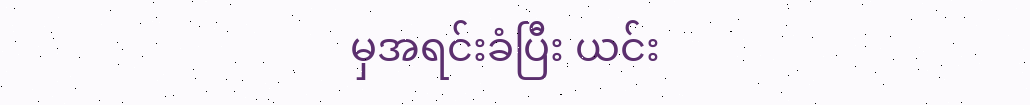မှအရင်းခံပြီး ယင်း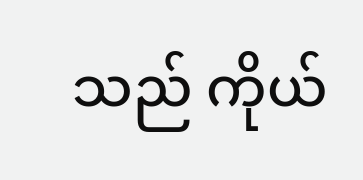သည် ကိုယ်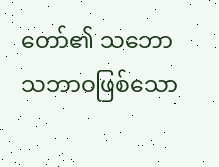တော်၏ သဘောသဘာဝဖြစ်သော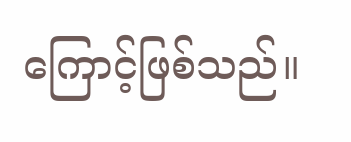ကြောင့်ဖြစ်သည်။